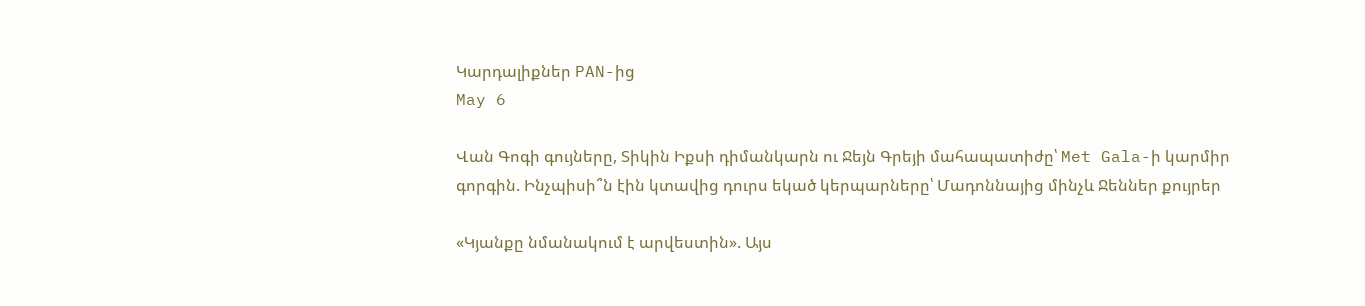Կարդալիքներ PAN-ից
May 6

Վան Գոգի գույները, Տիկին Իքսի դիմանկարն ու Ջեյն Գրեյի մահապատիժը՝ Met Gala-ի կարմիր գորգին. Ինչպիսի՞ն էին կտավից դուրս եկած կերպարները՝ Մադոննայից մինչև Ջեններ քույրեր

«Կյանքը նմանակում է արվեստին». Այս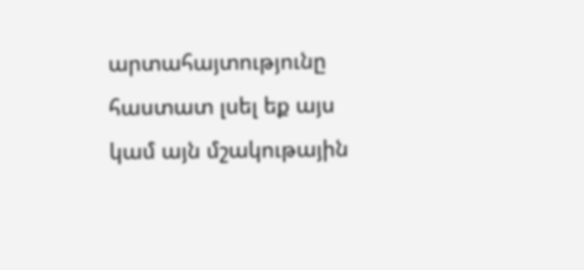արտահայտությունը հաստատ լսել եք այս կամ այն մշակութային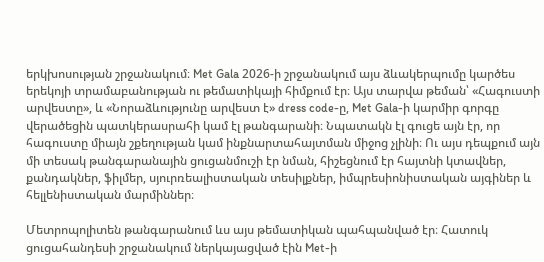երկխոսության շրջանակում։ Met Gala 2026-ի շրջանակում այս ձևակերպումը կարծես երեկոյի տրամաբանության ու թեմատիկայի հիմքում էր։ Այս տարվա թեման՝ «Հագուստի արվեստը», և «Նորաձևությունը արվեստ է» dress code-ը, Met Gala-ի կարմիր գորգը վերածեցին պատկերասրահի կամ էլ թանգարանի։ Նպատակն էլ գուցե այն էր, որ հագուստը միայն շքեղության կամ ինքնարտահայտման միջոց չլինի։ Ու այս դեպքում այն մի տեսակ թանգարանային ցուցանմուշի էր նման, հիշեցնում էր հայտնի կտավներ, քանդակներ, ֆիլմեր, սյուրռեալիստական տեսիլքներ, իմպրեսիոնիստական այգիներ և հելլենիստական մարմիններ։

Մետրոպոլիտեն թանգարանում ևս այս թեմատիկան պահպանված էր։ Հատուկ ցուցահանդեսի շրջանակում ներկայացված էին Met-ի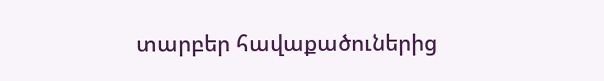տարբեր հավաքածուներից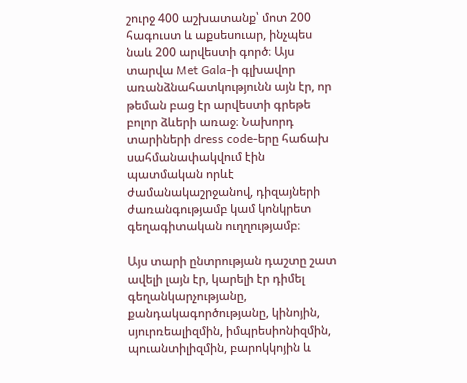շուրջ 400 աշխատանք՝ մոտ 200 հագուստ և աքսեսուար, ինչպես նաև 200 արվեստի գործ։ Այս տարվա Met Gala-ի գլխավոր առանձնահատկությունն այն էր, որ թեման բաց էր արվեստի գրեթե բոլոր ձևերի առաջ։ Նախորդ տարիների dress code-երը հաճախ սահմանափակվում էին պատմական որևէ ժամանակաշրջանով, դիզայների ժառանգությամբ կամ կոնկրետ գեղագիտական ուղղությամբ։

Այս տարի ընտրության դաշտը շատ ավելի լայն էր, կարելի էր դիմել գեղանկարչությանը, քանդակագործությանը, կինոյին, սյուրռեալիզմին, իմպրեսիոնիզմին, պուանտիլիզմին, բարոկկոյին և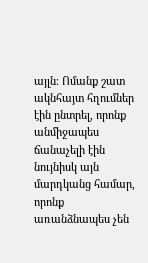այլն։ Ոմանք շատ ակնհայտ հղումներ էին ընտրել, որոնք անմիջապես ճանաչելի էին նույնիսկ այն մարդկանց համար, որոնք առանձնապես չեն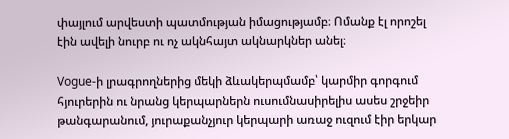փայլում արվեստի պատմության իմացությամբ։ Ոմանք էլ որոշել էին ավելի նուրբ ու ոչ ակնհայտ ակնարկներ անել։

Vogue-ի լրագրողներից մեկի ձևակերպմամբ՝ կարմիր գորգում հյուրերին ու նրանց կերպարներն ուսումնասիրելիս ասես շրջեիր թանգարանում, յուրաքանչյուր կերպարի առաջ ուզում էիր երկար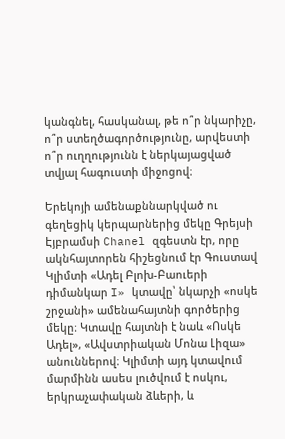կանգնել, հասկանալ, թե ո՞ր նկարիչը, ո՞ր ստեղծագործությունը, արվեստի ո՞ր ուղղությունն է ներկայացված տվյալ հագուստի միջոցով։

Երեկոյի ամենաքննարկված ու գեղեցիկ կերպարներից մեկը Գրեյսի Էյբրամսի Chanel զգեստն էր, որը ակնհայտորեն հիշեցնում էր Գուստավ Կլիմտի «Ադել Բլոխ-Բաուերի դիմանկար I» կտավը՝ նկարչի «ոսկե շրջանի» ամենահայտնի գործերից մեկը։ Կտավը հայտնի է նաև «Ոսկե Ադել», «Ավստրիական Մոնա Լիզա» անուններով։ Կլիմտի այդ կտավում մարմինն ասես լուծվում է ոսկու, երկրաչափական ձևերի, և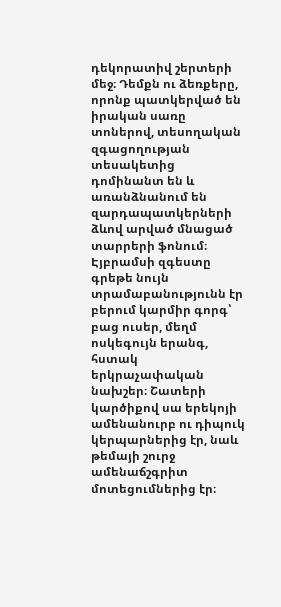դեկորատիվ շերտերի մեջ։ Դեմքն ու ձեռքերը, որոնք պատկերված են իրական սառը տոներով, տեսողական զգացողության տեսակետից դոմինանտ են և առանձնանում են զարդապատկերների ձևով արված մնացած տարրերի ֆոնում։ Էյբրամսի զգեստը գրեթե նույն տրամաբանությունն էր բերում կարմիր գորգ՝ բաց ուսեր, մեղմ ոսկեգույն երանգ, հստակ երկրաչափական նախշեր։ Շատերի կարծիքով սա երեկոյի ամենանուրբ ու դիպուկ կերպարներից էր, նաև թեմայի շուրջ ամենաճշգրիտ մոտեցումներից էր։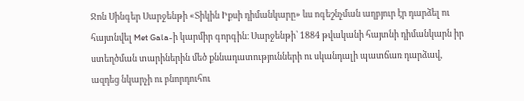Ջոն Սինգեր Սարջենթի «Տիկին Իքսի դիմանկարը» ևս ոգեշնչման աղբյուր էր դարձել ու հայտնվել Met Gala-ի կարմիր գորգին։ Սարջենթի՝ 1884 թվականի հայտնի դիմանկարն իր ստեղծման տարիներին մեծ քննադատությունների ու սկանդալի պատճառ դարձավ, ազդեց նկարչի ու բնորդուհու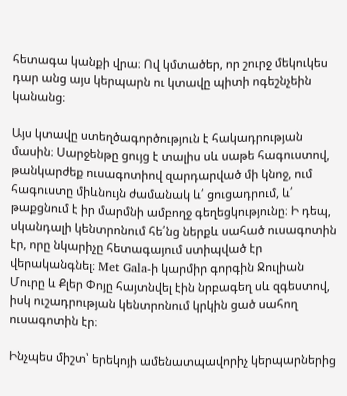հետագա կանքի վրա։ Ով կմտածեր, որ շուրջ մեկուկես դար անց այս կերպարն ու կտավը պիտի ոգեշնչեին կանանց։

Այս կտավը ստեղծագործություն է հակադրության մասին։ Սարջենթը ցույց է տալիս սև սաթե հագուստով, թանկարժեք ուսագոտիով զարդարված մի կնոջ, ում հագուստը միևնույն ժամանակ և՛ ցուցադրում, և՛ թաքցնում է իր մարմնի ամբողջ գեղեցկությունը։ Ի դեպ, սկանդալի կենտրոնում հե՛նց ներքև սահած ուսագոտին էր, որը նկարիչը հետագայում ստիպված էր վերականգնել։ Met Gala-ի կարմիր գորգին Ջուլիան Մուրը և Քլեր Փոյը հայտնվել էին նրբագեղ սև զգեստով, իսկ ուշադրության կենտրոնում կրկին ցած սահող ուսագոտին էր։

Ինչպես միշտ՝ երեկոյի ամենատպավորիչ կերպարներից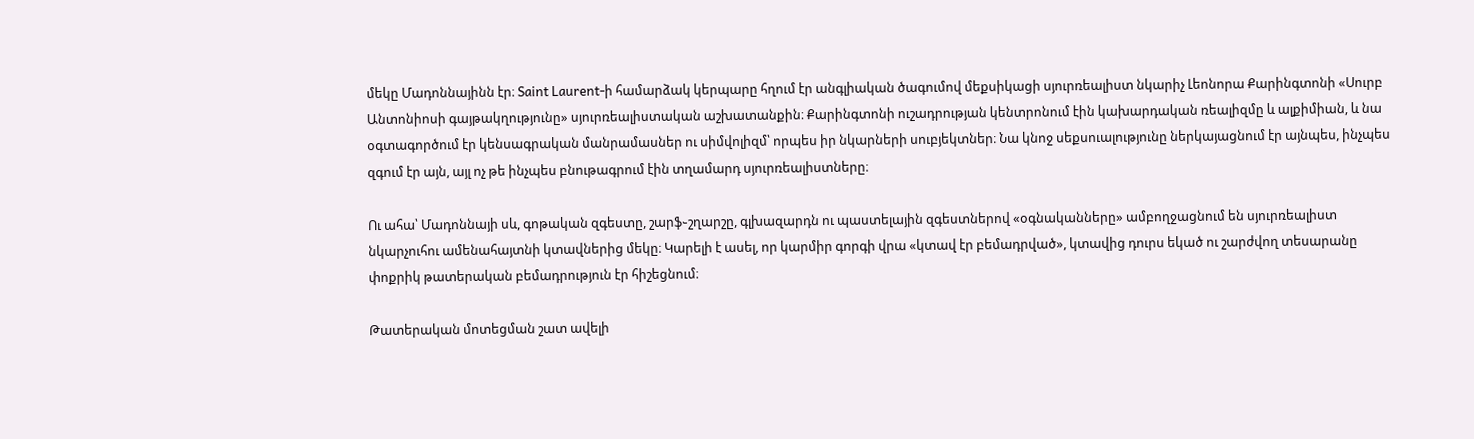մեկը Մադոննայինն էր։ Saint Laurent-ի համարձակ կերպարը հղում էր անգլիական ծագումով մեքսիկացի սյուրռեալիստ նկարիչ Լեոնորա Քարինգտոնի «Սուրբ Անտոնիոսի գայթակղությունը» սյուրռեալիստական աշխատանքին։ Քարինգտոնի ուշադրության կենտրոնում էին կախարդական ռեալիզմը և ալքիմիան, և նա օգտագործում էր կենսագրական մանրամասներ ու սիմվոլիզմ՝ որպես իր նկարների սուբյեկտներ։ Նա կնոջ սեքսուալությունը ներկայացնում էր այնպես, ինչպես զգում էր այն, այլ ոչ թե ինչպես բնութագրում էին տղամարդ սյուրռեալիստները։

Ու ահա՝ Մադոննայի սև, գոթական զգեստը, շարֆ֊շղարշը, գլխազարդն ու պաստելային զգեստներով «օգնականները» ամբողջացնում են սյուրռեալիստ նկարչուհու ամենահայտնի կտավներից մեկը։ Կարելի է ասել, որ կարմիր գորգի վրա «կտավ էր բեմադրված», կտավից դուրս եկած ու շարժվող տեսարանը փոքրիկ թատերական բեմադրություն էր հիշեցնում։

Թատերական մոտեցման շատ ավելի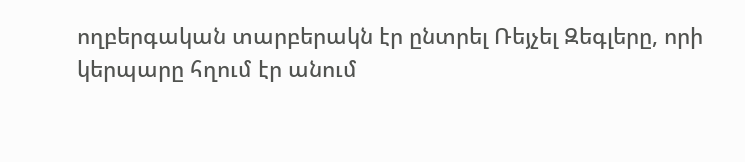ողբերգական տարբերակն էր ընտրել Ռեյչել Զեգլերը, որի կերպարը հղում էր անում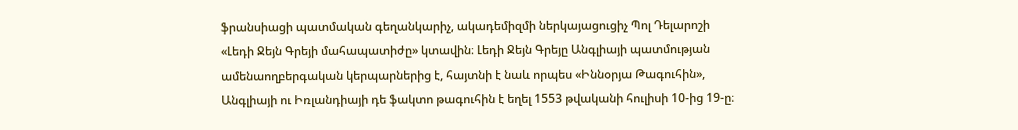ֆրանսիացի պատմական գեղանկարիչ, ակադեմիզմի ներկայացուցիչ Պոլ Դելարոշի «Լեդի Ջեյն Գրեյի մահապատիժը» կտավին։ Լեդի Ջեյն Գրեյը Անգլիայի պատմության ամենաողբերգական կերպարներից է, հայտնի է նաև որպես «Իննօրյա Թագուհին», Անգլիայի ու Իռլանդիայի դե ֆակտո թագուհին է եղել 1553 թվականի հուլիսի 10-ից 19-ը։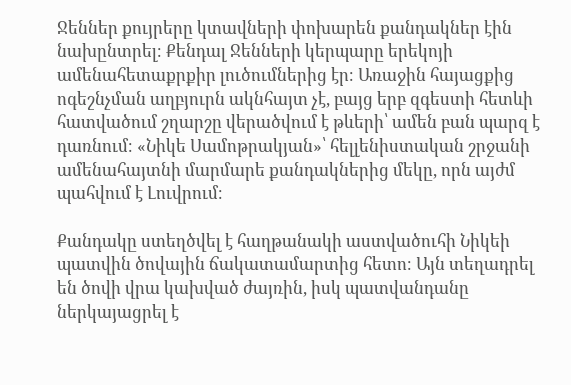Ջեններ քույրերը կտավների փոխարեն քանդակներ էին նախընտրել։ Քենդալ Ջենների կերպարը երեկոյի ամենահետաքրքիր լուծումներից էր։ Առաջին հայացքից ոգեշնչման աղբյուրն ակնհայտ չէ, բայց երբ զգեստի հետևի հատվածում շղարշը վերածվում է թևերի՝ ամեն բան պարզ է դառնում։ «Նիկե Սամոթրակյան»՝ հելլենիստական շրջանի ամենահայտնի մարմարե քանդակներից մեկը, որն այժմ պահվում է Լուվրում։

Քանդակը ստեղծվել է հաղթանակի աստվածուհի Նիկեի պատվին ծովային ճակատամարտից հետո։ Այն տեղադրել են ծովի վրա կախված ժայռին, իսկ պատվանդանը ներկայացրել է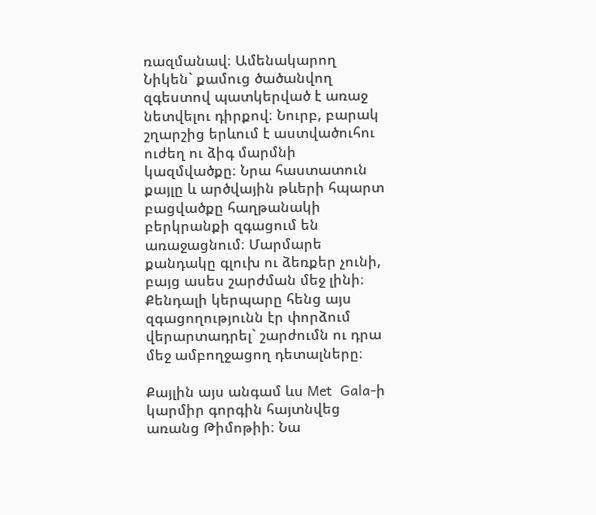ռազմանավ։ Ամենակարող Նիկեն` քամուց ծածանվող զգեստով պատկերված է առաջ նետվելու դիրքով։ Նուրբ, բարակ շղարշից երևում է աստվածուհու ուժեղ ու ձիգ մարմնի կազմվածքը։ Նրա հաստատուն քայլը և արծվային թևերի հպարտ բացվածքը հաղթանակի բերկրանքի զգացում են առաջացնում։ Մարմարե քանդակը գլուխ ու ձեռքեր չունի, բայց ասես շարժման մեջ լինի։ Քենդալի կերպարը հենց այս զգացողությունն էր փորձում վերարտադրել` շարժումն ու դրա մեջ ամբողջացող դետալները։

Քայլին այս անգամ ևս Met  Gala-ի կարմիր գորգին հայտնվեց առանց Թիմոթիի։ Նա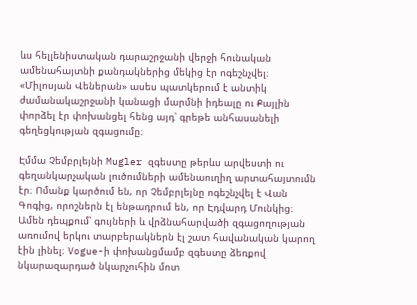ևս հելլենիստական դարաշրջանի վերջի հունական ամենահայտնի քանդակներից մեկից էր ոգեշնչվել։ «Միլոսյան Վեներան» ասես պատկերում է անտիկ ժամանակաշրջանի կանացի մարմնի իդեալը ու Քայլին փորձել էր փոխանցել հենց այդ՝ գրեթե անհասանելի գեղեցկության զգացումը։

Էմմա Չեմբրլեյնի Mugler զգեստը թերևս արվեստի ու գեղանկարչական լուծումների ամենաուղիղ արտահայտումն էր։ Ոմանք կարծում են, որ Չեմբրլեյնը ոգեշնչվել է Վան Գոգից, որոշներն էլ ենթադրում են, որ Էդվարդ Մունկից։ Ամեն դեպքում՝ գույների և վրձնահարվածի զգացողության առումով երկու տարբերակներն էլ շատ հավանական կարող էին լինել։ Vogue-ի փոխանցմամբ զգեստը ձեռքով նկարազարդած նկարչուհին մոտ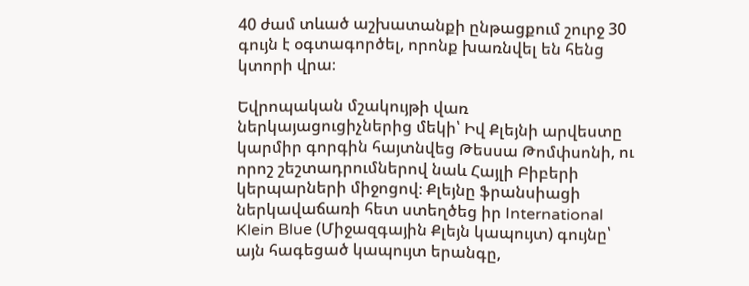40 ժամ տևած աշխատանքի ընթացքում շուրջ 30 գույն է օգտագործել, որոնք խառնվել են հենց կտորի վրա։

Եվրոպական մշակույթի վառ ներկայացուցիչներից մեկի՝ Իվ Քլեյնի արվեստը կարմիր գորգին հայտնվեց Թեսսա Թոմփսոնի, ու որոշ շեշտադրումներով նաև Հայլի Բիբերի կերպարների միջոցով։ Քլեյնը ֆրանսիացի ներկավաճառի հետ ստեղծեց իր International Klein Blue (Միջազգային Քլեյն կապույտ) գույնը՝ այն հագեցած կապույտ երանգը,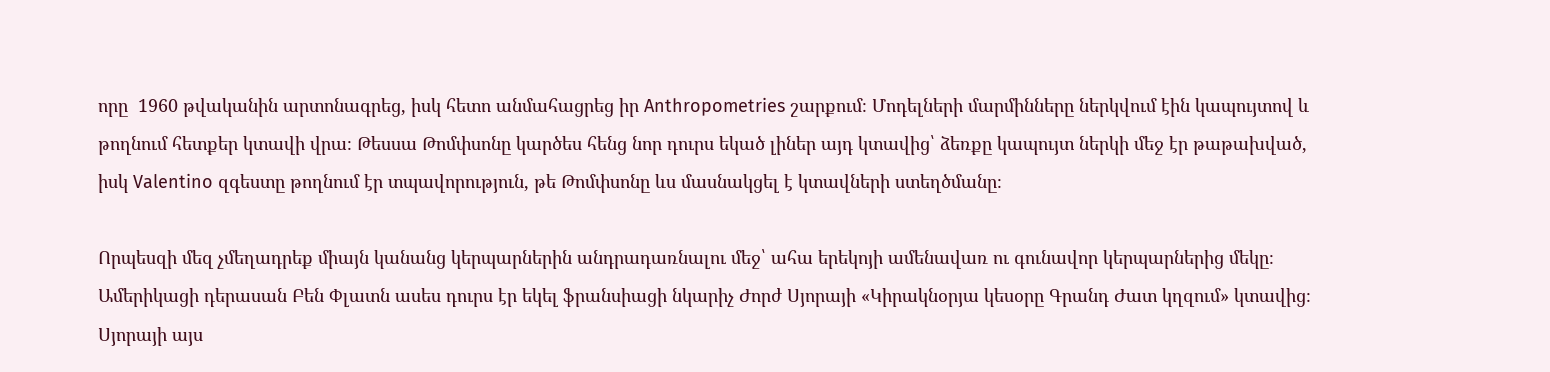որը  1960 թվականին արտոնագրեց, իսկ հետո անմահացրեց իր Anthropometries շարքում։ Մոդելների մարմինները ներկվում էին կապույտով և թողնում հետքեր կտավի վրա։ Թեսսա Թոմփսոնը կարծես հենց նոր դուրս եկած լիներ այդ կտավից՝ ձեռքը կապույտ ներկի մեջ էր թաթախված, իսկ Valentino զգեստը թողնում էր տպավորություն, թե Թոմփսոնը ևս մասնակցել է կտավների ստեղծմանը։

Որպեսզի մեզ չմեղադրեք միայն կանանց կերպարներին անդրադառնալու մեջ՝ ահա երեկոյի ամենավառ ու գունավոր կերպարներից մեկը։ Ամերիկացի դերասան Բեն Փլատն ասես դուրս էր եկել ֆրանսիացի նկարիչ Ժորժ Սյորայի «Կիրակնօրյա կեսօրը Գրանդ Ժատ կղզում» կտավից։ Սյորայի այս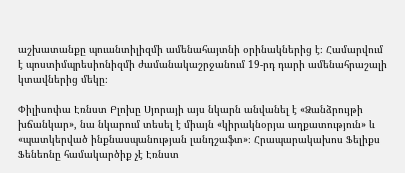աշխատանքը պուանտիլիզմի ամենահայտնի օրինակներից է։ Համարվում է պոստիմպրեսիոնիզմի ժամանակաշրջանում 19-րդ դարի ամենահրաշալի կտավներից մեկը։

Փիլիսոփա Էռնստ Բլոխը Սյորայի այս նկարն անվանել է «Ձանձրույթի խճանկար», նա նկարում տեսել է միայն «կիրակնօրյա աղքատություն» և «պատկերված ինքնասպանության լանդշաֆտ»։ Հրապարակախոս Ֆելիքս Ֆենեոնը համակարծիք չէ Էռնստ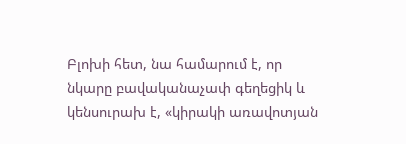Բլոխի հետ, նա համարում է, որ նկարը բավականաչափ գեղեցիկ և կենսուրախ է, «կիրակի առավոտյան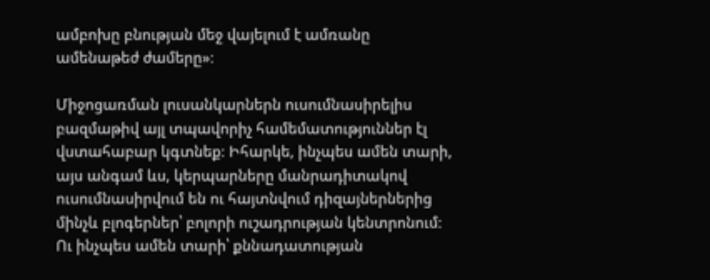ամբոխը բնության մեջ վայելում է ամռանը ամենաթեժ ժամերը»։

Միջոցառման լուսանկարներն ուսումնասիրելիս բազմաթիվ այլ տպավորիչ համեմատություններ էլ վստահաբար կգտնեք։ Իհարկե, ինչպես ամեն տարի, այս անգամ ևս, կերպարները մանրադիտակով ուսումնասիրվում են ու հայտնվում դիզայներներից մինչև բլոգերներ՝ բոլորի ուշադրության կենտրոնում։ Ու ինչպես ամեն տարի՝ քննադատության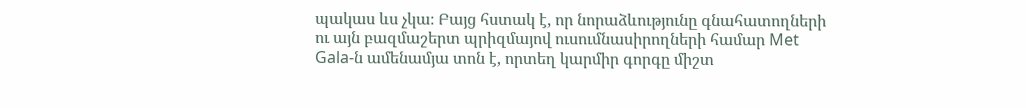պակաս ևս չկա։ Բայց հստակ է, որ նորաձևությունը գնահատողների ու այն բազմաշերտ պրիզմայով ուսումնասիրողների համար Met Gala-ն ամենամյա տոն է, որտեղ կարմիր գորգը միշտ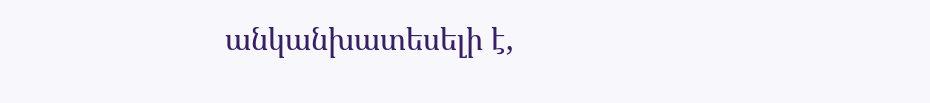անկանխատեսելի է,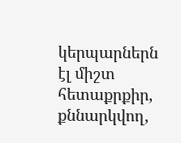կերպարներն էլ միշտ հետաքրքիր, քննարկվող,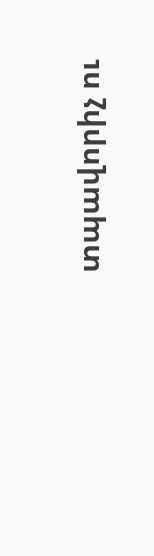տպավորիչ ու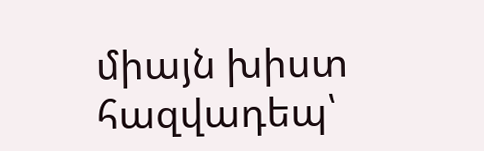միայն խիստ հազվադեպ՝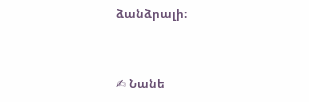ձանձրալի։


✍ Նանե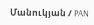Մանուկյան / PAN